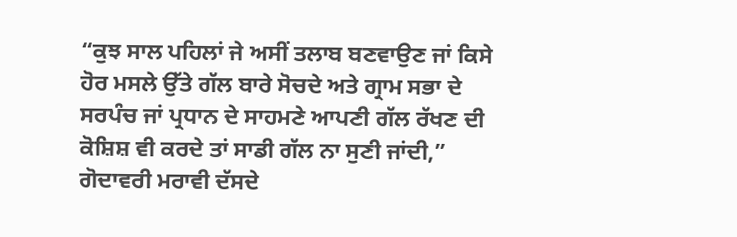“ਕੁਝ ਸਾਲ ਪਹਿਲਾਂ ਜੇ ਅਸੀਂ ਤਲਾਬ ਬਣਵਾਉਣ ਜਾਂ ਕਿਸੇ ਹੋਰ ਮਸਲੇ ਉੱਤੇ ਗੱਲ ਬਾਰੇ ਸੋਚਦੇ ਅਤੇ ਗ੍ਰਾਮ ਸਭਾ ਦੇ ਸਰਪੰਚ ਜਾਂ ਪ੍ਰਧਾਨ ਦੇ ਸਾਹਮਣੇ ਆਪਣੀ ਗੱਲ ਰੱਖਣ ਦੀ ਕੋਸ਼ਿਸ਼ ਵੀ ਕਰਦੇ ਤਾਂ ਸਾਡੀ ਗੱਲ ਨਾ ਸੁਣੀ ਜਾਂਦੀ,” ਗੋਦਾਵਰੀ ਮਰਾਵੀ ਦੱਸਦੇ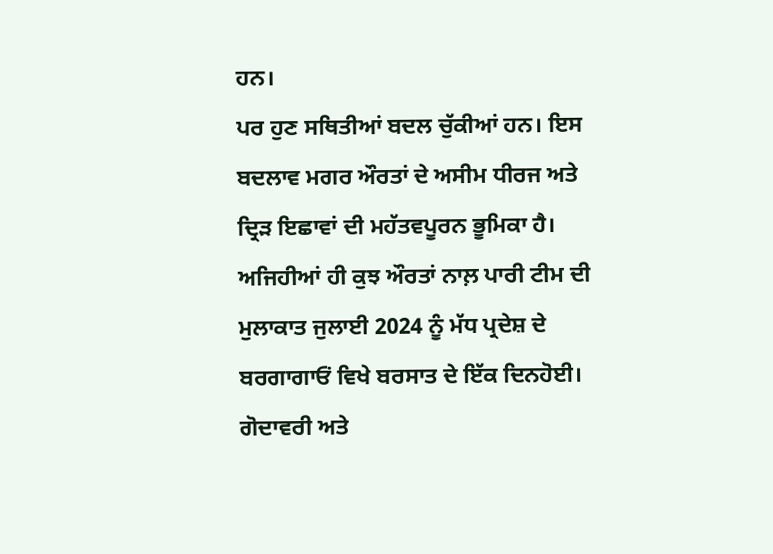ਹਨ।
ਪਰ ਹੁਣ ਸਥਿਤੀਆਂ ਬਦਲ ਚੁੱਕੀਆਂ ਹਨ। ਇਸ ਬਦਲਾਵ ਮਗਰ ਔਰਤਾਂ ਦੇ ਅਸੀਮ ਧੀਰਜ ਅਤੇ ਦ੍ਰਿੜ ਇਛਾਵਾਂ ਦੀ ਮਹੱਤਵਪੂਰਨ ਭੂਮਿਕਾ ਹੈ। ਅਜਿਹੀਆਂ ਹੀ ਕੁਝ ਔਰਤਾਂ ਨਾਲ਼ ਪਾਰੀ ਟੀਮ ਦੀ ਮੁਲਾਕਾਤ ਜੁਲਾਈ 2024 ਨੂੰ ਮੱਧ ਪ੍ਰਦੇਸ਼ ਦੇ ਬਰਗਾਗਾਓਂ ਵਿਖੇ ਬਰਸਾਤ ਦੇ ਇੱਕ ਦਿਨਹੋਈ।
ਗੋਦਾਵਰੀ ਅਤੇ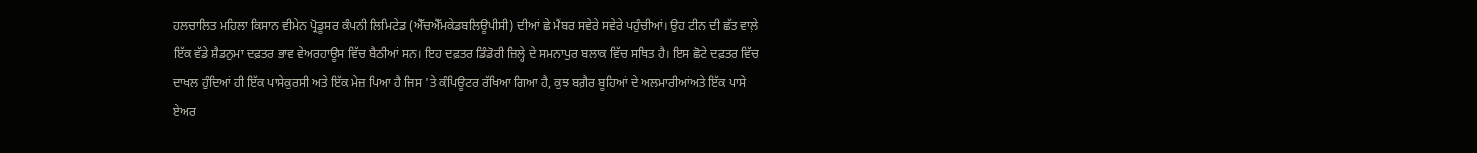ਹਲਚਾਲਿਤ ਮਹਿਲਾ ਕਿਸਾਨ ਵੀਮੇਨ ਪ੍ਰੋਡੂਸਰ ਕੰਪਨੀ ਲਿਮਿਟੇਡ (ਐੱਚਐੱਮਕੇਡਬਲਿਊਪੀਸੀ) ਦੀਆਂ ਛੇ ਮੈਂਬਰ ਸਵੇਰੇ ਸਵੇਰੇ ਪਹੁੰਚੀਆਂ। ਉਹ ਟੀਨ ਦੀ ਛੱਤ ਵਾਲ਼ੇ ਇੱਕ ਵੱਡੇ ਸ਼ੈਡਨੁਮਾ ਦਫ਼ਤਰ ਭਾਵ ਵੇਅਰਹਾਊਸ ਵਿੱਚ ਬੈਠੀਆਂ ਸਨ। ਇਹ ਦਫ਼ਤਰ ਡਿੰਡੋਰੀ ਜ਼ਿਲ੍ਹੇ ਦੇ ਸਮਨਾਪੁਰ ਬਲਾਕ ਵਿੱਚ ਸਥਿਤ ਹੈ। ਇਸ ਛੋਟੇ ਦਫ਼ਤਰ ਵਿੱਚ ਦਾਖਲ ਹੁੰਦਿਆਂ ਹੀ ਇੱਕ ਪਾਸੇਕੁਰਸੀ ਅਤੇ ਇੱਕ ਮੇਜ਼ ਪਿਆ ਹੈ ਜਿਸ 'ਤੇ ਕੰਪਿਊਟਰ ਰੱਖਿਆ ਗਿਆ ਹੈ, ਕੁਝ ਬਗ਼ੈਰ ਬੂਹਿਆਂ ਦੇ ਅਲਮਾਰੀਆਂਅਤੇ ਇੱਕ ਪਾਸੇ ਏਅਰ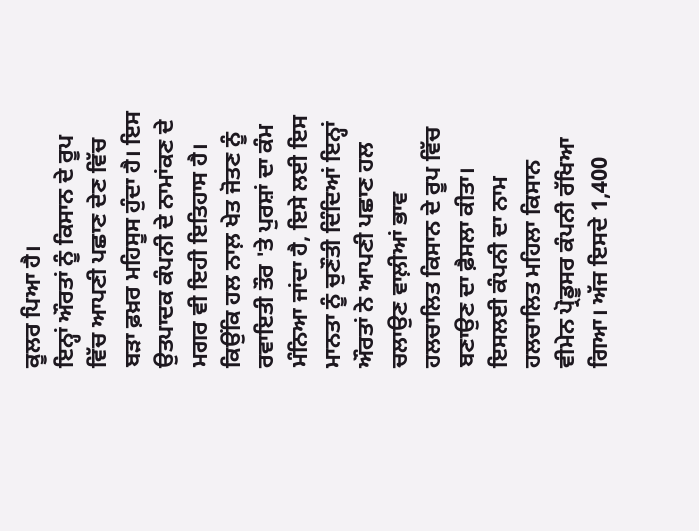ਕੂਲਰ ਪਿਆ ਹੈ।
ਇਨ੍ਹਾਂ ਔਰਤਾਂ ਨੂੰ ਕਿਸਾਨ ਦੇ ਰੂਪ ਵਿੱਚ ਆਪਣੀ ਪਛਾਣ ਦੇਣ ਵਿੱਚ ਬੜਾ ਫ਼ਖ਼ਰ ਮਹਿਸੂਸ ਹੁੰਦਾ ਹੈ। ਇਸ ਉਤਪਾਦਕ ਕੰਪਨੀ ਦੇ ਨਾਮਾਂਕਣ ਦੇ ਮਗਰ ਵੀ ਇਹੀ ਇਤਿਹਾਸ ਹੈ। ਕਿਉਂਕਿ ਹਲ ਨਾਲ਼ ਖੇਤ ਜੋਤਣ ਨੂੰ ਰਵਾਇਤੀ ਤੌਰ 'ਤੇ ਪੁਰਸ਼ਾਂ ਦਾ ਕੰਮ ਮੰਨਿਆ ਜਾਂਦਾ ਹੈ, ਇਸੇ ਲਈ ਇਸ ਮਾਨਤਾ ਨੂੰ ਚੁਣੌਤੀ ਦਿੰਦਿਆਂ ਇਨ੍ਹਾਂ ਔਰਤਾਂ ਨੇ ਆਪਣੀ ਪਛਾਣ ਹਲ ਚਲਾਉਣ ਵਾਲ਼ੀਆਂ ਭਾਵ ਹਲਚਾਲਿਤ ਕਿਸਾਨ ਦੇ ਰੂਪ ਵਿੱਚ ਬਣਾਉਣ ਦਾ ਫ਼ੈਸਲਾ ਕੀਤਾ। ਇਸਲਈ ਕੰਪਨੀ ਦਾ ਨਾਮ ਹਲਚਾਲਿਤ ਮਹਿਲਾ ਕਿਸਾਨ ਵੀਮੇਨ ਪ੍ਰੋਡੂਸਰ ਕੰਪਨੀ ਰੱਖਿਆ ਗਿਆ। ਅੱਜ ਇਸਦੇ 1,400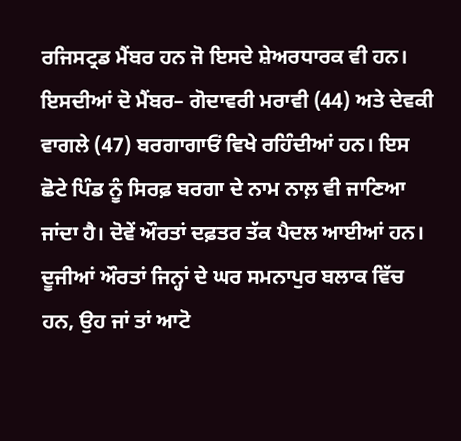ਰਜਿਸਟ੍ਰਡ ਮੈਂਬਰ ਹਨ ਜੋ ਇਸਦੇ ਸ਼ੇਅਰਧਾਰਕ ਵੀ ਹਨ।
ਇਸਦੀਆਂ ਦੋ ਮੈਂਬਰ– ਗੋਦਾਵਰੀ ਮਰਾਵੀ (44) ਅਤੇ ਦੇਵਕੀ ਵਾਗਲੇ (47) ਬਰਗਾਗਾਓਂ ਵਿਖੇ ਰਹਿੰਦੀਆਂ ਹਨ। ਇਸ ਛੋਟੇ ਪਿੰਡ ਨੂੰ ਸਿਰਫ਼ ਬਰਗਾ ਦੇ ਨਾਮ ਨਾਲ਼ ਵੀ ਜਾਣਿਆ ਜਾਂਦਾ ਹੈ। ਦੋਵੇਂ ਔਰਤਾਂ ਦਫ਼ਤਰ ਤੱਕ ਪੈਦਲ ਆਈਆਂ ਹਨ। ਦੂਜੀਆਂ ਔਰਤਾਂ ਜਿਨ੍ਹਾਂ ਦੇ ਘਰ ਸਮਨਾਪੁਰ ਬਲਾਕ ਵਿੱਚ ਹਨ, ਉਹ ਜਾਂ ਤਾਂ ਆਟੋ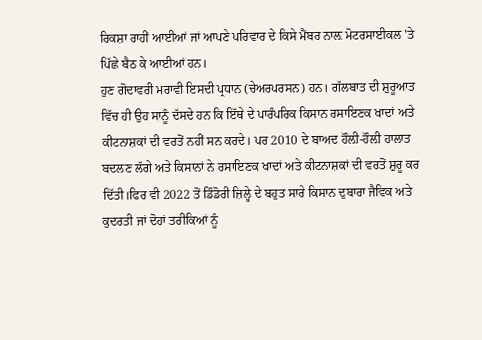ਰਿਕਸ਼ਾ ਰਾਹੀਂ ਆਈਆਂ ਜਾਂ ਆਪਣੇ ਪਰਿਵਾਰ ਦੇ ਕਿਸੇ ਮੈਂਬਰ ਨਾਲ਼ ਮੋਟਰਸਾਈਕਲ 'ਤੇ ਪਿੱਛੇ ਬੈਠ ਕੇ ਆਈਆਂ ਹਨ।
ਹੁਣ ਗੋਦਾਵਰੀ ਮਰਾਵੀ ਇਸਦੀ ਪ੍ਰਧਾਨ (ਚੇਅਰਪਰਸਨ) ਹਨ। ਗੱਲਬਾਤ ਦੀ ਸ਼ੁਰੂਆਤ ਵਿੱਚ ਹੀ ਉਹ ਸਾਨੂੰ ਦੱਸਦੇ ਹਨ ਕਿ ਇੱਥੇ ਦੇ ਪਾਰੰਪਰਿਕ ਕਿਸਾਨ ਰਸਾਇਣਕ ਖਾਦਾਂ ਅਤੇ ਕੀਟਨਾਸ਼ਕਾਂ ਦੀ ਵਰਤੋਂ ਨਹੀਂ ਸਨ ਕਰਦੇ। ਪਰ 2010 ਦੇ ਬਾਅਦ ਹੌਲ਼ੀ-ਹੌਲ਼ੀ ਹਾਲਾਤ ਬਦਲਣ ਲੱਗੇ ਅਤੇ ਕਿਸਾਨਾਂ ਨੇ ਰਸਾਇਣਕ ਖਾਦਾਂ ਅਤੇ ਕੀਟਨਾਸ਼ਕਾਂ ਦੀ ਵਰਤੋਂ ਸ਼ੁਰੂ ਕਰ ਦਿੱਤੀ।ਫਿਰ ਵੀ 2022 ਤੋਂ ਡਿੰਡੋਰੀ ਜ਼ਿਲ੍ਹੇ ਦੇ ਬਹੁਤ ਸਾਰੇ ਕਿਸਾਨ ਦੁਬਾਰਾ ਜੈਵਿਕ ਅਤੇ ਕੁਦਰਤੀ ਜਾਂ ਦੋਹਾਂ ਤਰੀਕਿਆਂ ਨੂੰ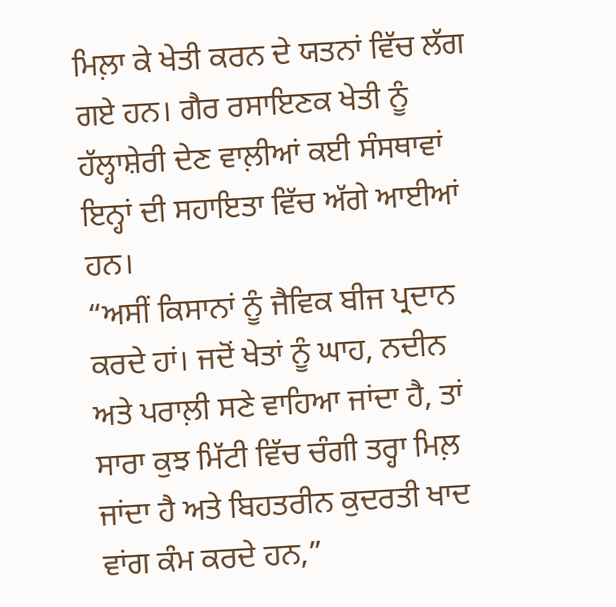ਮਿਲ਼ਾ ਕੇ ਖੇਤੀ ਕਰਨ ਦੇ ਯਤਨਾਂ ਵਿੱਚ ਲੱਗ ਗਏ ਹਨ। ਗੈਰ ਰਸਾਇਣਕ ਖੇਤੀ ਨੂੰ ਹੱਲ੍ਹਾਸ਼ੇਰੀ ਦੇਣ ਵਾਲ਼ੀਆਂ ਕਈ ਸੰਸਥਾਵਾਂ ਇਨ੍ਹਾਂ ਦੀ ਸਹਾਇਤਾ ਵਿੱਚ ਅੱਗੇ ਆਈਆਂ ਹਨ।
“ਅਸੀਂ ਕਿਸਾਨਾਂ ਨੂੰ ਜੈਵਿਕ ਬੀਜ ਪ੍ਰਦਾਨ ਕਰਦੇ ਹਾਂ। ਜਦੋਂ ਖੇਤਾਂ ਨੂੰ ਘਾਹ, ਨਦੀਨ ਅਤੇ ਪਰਾਲ਼ੀ ਸਣੇ ਵਾਹਿਆ ਜਾਂਦਾ ਹੈ, ਤਾਂ ਸਾਰਾ ਕੁਝ ਮਿੱਟੀ ਵਿੱਚ ਚੰਗੀ ਤਰ੍ਹਾ ਮਿਲ਼ ਜਾਂਦਾ ਹੈ ਅਤੇ ਬਿਹਤਰੀਨ ਕੁਦਰਤੀ ਖਾਦ ਵਾਂਗ ਕੰਮ ਕਰਦੇ ਹਨ,”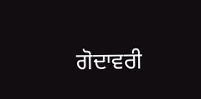ਗੋਦਾਵਰੀ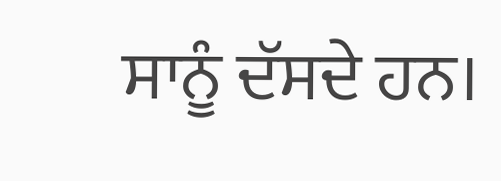ਸਾਨੂੰ ਦੱਸਦੇ ਹਨ।